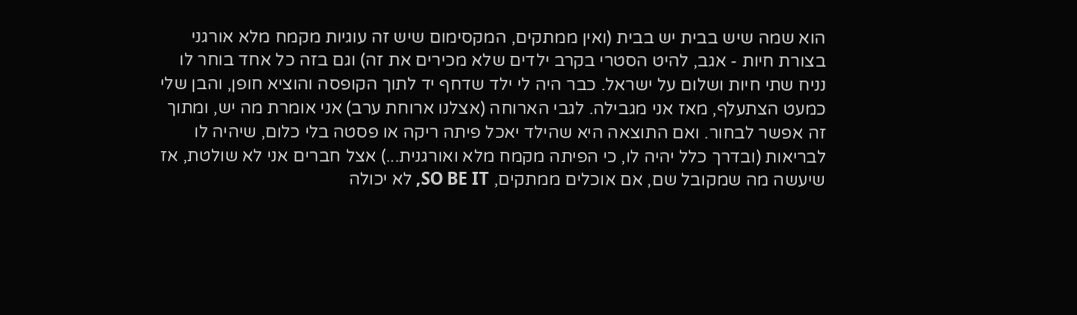הוא שמה שיש בבית יש בבית (ואין ממתקים, המקסימום שיש זה עוגיות מקמח מלא אורגני בצורת חיות - אגב, להיט הסטרי בקרב ילדים שלא מכירים את זה) וגם בזה כל אחד בוחר לו נניח שתי חיות ושלום על ישראל. כבר היה לי ילד שדחף יד לתוך הקופסה והוציא חופן, והבן שלי כמעט הצתעלף, מאז אני מגבילה. לגבי הארוחה (אצלנו ארוחת ערב) אני אומרת מה יש, ומתוך זה אפשר לבחור. ואם התוצאה היא שהילד יאכל פיתה ריקה או פסטה בלי כלום, שיהיה לו לבריאות (ובדרך כלל יהיה לו, כי הפיתה מקמח מלא ואורגנית...) אצל חברים אני לא שולטת, אז שיעשה מה שמקובל שם, אם אוכלים ממתקים, SO BE IT, לא יכולה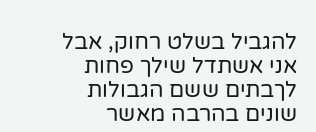להגביל בשלט רחוק, אבל אני אשתדל שילך פחות לךבתים ששם הגבולות שונים בהרבה מאשר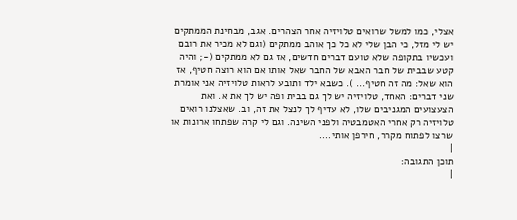אצלי, כמו למשל שרואים טלויזיה אחר הצהרים. אגב, מבחינת הממתקים יש לי מזל, כי הבן שלי לא כל כך אוהב ממתקים (וגם לא מכיר את רובם ועכשיו בתקופה שלא טועם דברים חדשים, אז גם לא ממתקים (-; והיה קטע שבבית של חבר האבא של החבר שאל אותו אם הוא רוצה חטיף, אז הוא שאל: מה זה חטיף... ). כשבא ילד ותובע לראות טלויזיה אני אומרת שני דברים: האחד, טלויזיה יש לך גם בבית ופה יש לך את א. ואת הצעצועים המגניבים שלו, לא עדיף לך לנצל את זה, וב. שאצלנו רואים טלויזיה רק אחרי האטמבטיה ולפני השינה. וגם לי קרה שפתחו ארונות או שרצו לפתוח מקרר, חירפן אותי....
|
תוכן התגובה:
|